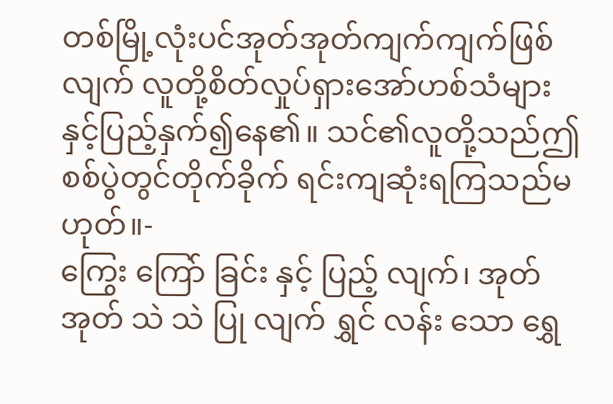တစ်မြို့လုံးပင်အုတ်အုတ်ကျက်ကျက်ဖြစ် လျက် လူတို့စိတ်လှုပ်ရှားအော်ဟစ်သံများ နှင့်ပြည့်နှက်၍နေ၏။ သင်၏လူတို့သည်ဤစစ်ပွဲတွင်တိုက်ခိုက် ရင်းကျဆုံးရကြသည်မဟုတ်။-
ကြွေး ကြော် ခြင်း နှင့် ပြည့် လျက်၊ အုတ် အုတ် သဲ သဲ ပြု လျက် ရွှင် လန်း သော ရွှေ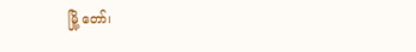မြို့ တော်၊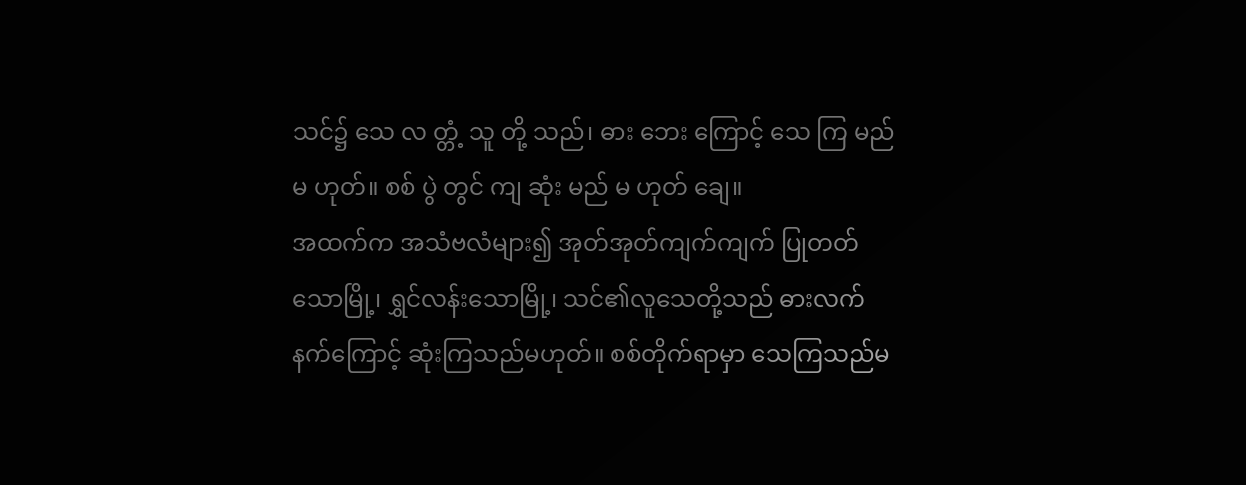သင်၌ သေ လ တ္တံ့ သူ တို့ သည်၊ ဓား ဘေး ကြောင့် သေ ကြ မည် မ ဟုတ်။ စစ် ပွဲ တွင် ကျ ဆုံး မည် မ ဟုတ် ချေ။
အထက်က အသံဗလံများ၍ အုတ်အုတ်ကျက်ကျက် ပြုတတ်သောမြို့၊ ရွှင်လန်းသောမြို့၊ သင်၏လူသေတို့သည် ဓားလက်နက်ကြောင့် ဆုံးကြသည်မဟုတ်။ စစ်တိုက်ရာမှာ သေကြသည်မ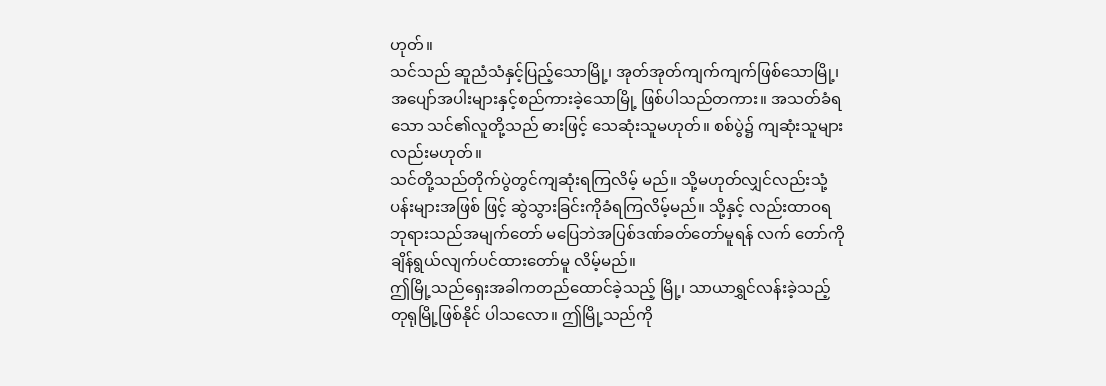ဟုတ်။
သင်သည် ဆူညံသံနှင့်ပြည့်သောမြို့၊ အုတ်အုတ်ကျက်ကျက်ဖြစ်သောမြို့၊ အပျော်အပါးများနှင့်စည်ကားခဲ့သောမြို့ ဖြစ်ပါသည်တကား။ အသတ်ခံရသော သင်၏လူတို့သည် ဓားဖြင့် သေဆုံးသူမဟုတ်။ စစ်ပွဲ၌ ကျဆုံးသူများလည်းမဟုတ်။
သင်တို့သည်တိုက်ပွဲတွင်ကျဆုံးရကြလိမ့် မည်။ သို့မဟုတ်လျှင်လည်းသုံ့ပန်းများအဖြစ် ဖြင့် ဆွဲသွားခြင်းကိုခံရကြလိမ့်မည်။ သို့နှင့် လည်းထာဝရဘုရားသည်အမျက်တော် မပြေဘဲအပြစ်ဒဏ်ခတ်တော်မူရန် လက် တော်ကိုချိန်ရွယ်လျက်ပင်ထားတော်မူ လိမ့်မည်။
ဤမြို့သည်ရှေးအခါကတည်ထောင်ခဲ့သည့် မြို့၊ သာယာရွှင်လန်းခဲ့သည့်တုရုမြို့ဖြစ်နိုင် ပါသလော။ ဤမြို့သည်ကို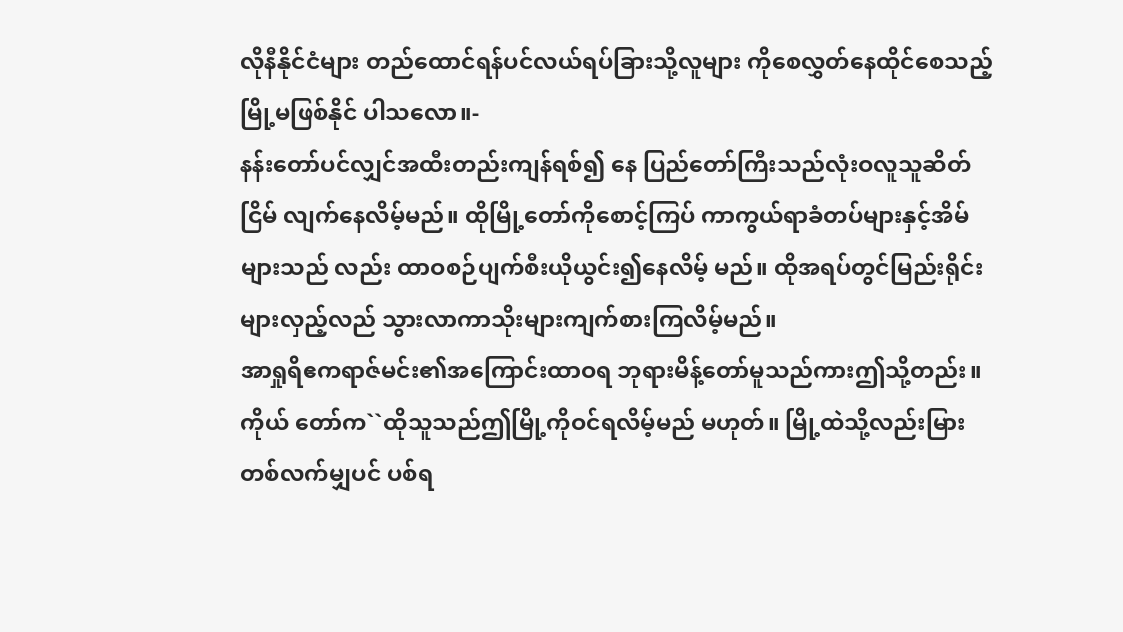လိုနီနိုင်ငံများ တည်ထောင်ရန်ပင်လယ်ရပ်ခြားသို့လူများ ကိုစေလွှတ်နေထိုင်စေသည့်မြို့မဖြစ်နိုင် ပါသလော။-
နန်းတော်ပင်လျှင်အထီးတည်းကျန်ရစ်၍ နေ ပြည်တော်ကြီးသည်လုံးဝလူသူဆိတ်ငြိမ် လျက်နေလိမ့်မည်။ ထိုမြို့တော်ကိုစောင့်ကြပ် ကာကွယ်ရာခံတပ်များနှင့်အိမ်များသည် လည်း ထာဝစဉ်ပျက်စီးယိုယွင်း၍နေလိမ့် မည်။ ထိုအရပ်တွင်မြည်းရိုင်းများလှည့်လည် သွားလာကာသိုးများကျက်စားကြလိမ့်မည်။
အာရှုရိဧကရာဇ်မင်း၏အကြောင်းထာဝရ ဘုရားမိန့်တော်မူသည်ကားဤသို့တည်း။ ကိုယ် တော်က``ထိုသူသည်ဤမြို့ကိုဝင်ရလိမ့်မည် မဟုတ်။ မြို့ထဲသို့လည်းမြားတစ်လက်မျှပင် ပစ်ရ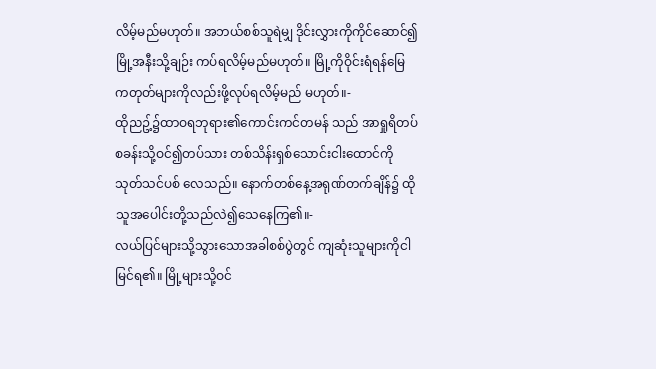လိမ့်မည်မဟုတ်။ အဘယ်စစ်သူရဲမျှ ဒိုင်းလွှားကိုကိုင်ဆောင်၍မြို့အနီးသို့ချဉ်း ကပ်ရလိမ့်မည်မဟုတ်။ မြို့ကိုဝိုင်းရံရန်မြေ ကတုတ်များကိုလည်းဖို့လုပ်ရလိမ့်မည် မဟုတ်။-
ထိုညဥ့်၌ထာဝရဘုရား၏ကောင်းကင်တမန် သည် အာရှုရိတပ်စခန်းသို့ဝင်၍တပ်သား တစ်သိန်းရှစ်သောင်းငါးထောင်ကိုသုတ်သင်ပစ် လေသည်။ နောက်တစ်နေ့အရုဏ်တက်ချိန်၌ ထိုသူအပေါင်းတို့သည်လဲ၍သေနေကြ၏။-
လယ်ပြင်များသို့သွားသောအခါစစ်ပွဲတွင် ကျဆုံးသူများကိုငါမြင်ရ၏။ မြို့များသို့ဝင်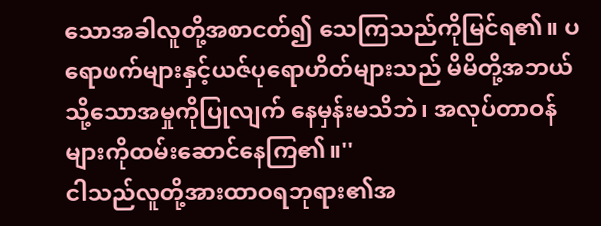သောအခါလူတို့အစာငတ်၍ သေကြသည်ကိုမြင်ရ၏။ ပရောဖက်များနှင့်ယဇ်ပုရောဟိတ်များသည် မိမိတို့အဘယ်သို့သောအမှုကိုပြုလျက် နေမှန်းမသိဘဲ၊ အလုပ်တာဝန်များကိုထမ်းဆောင်နေကြ၏။''
ငါသည်လူတို့အားထာဝရဘုရား၏အ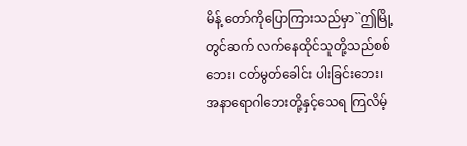မိန့် တော်ကိုပြောကြားသည်မှာ``ဤမြို့တွင်ဆက် လက်နေထိုင်သူတို့သည်စစ်ဘေး၊ ငတ်မွတ်ခေါင်း ပါးခြင်းဘေး၊ အနာရောဂါဘေးတို့နှင့်သေရ ကြလိမ့်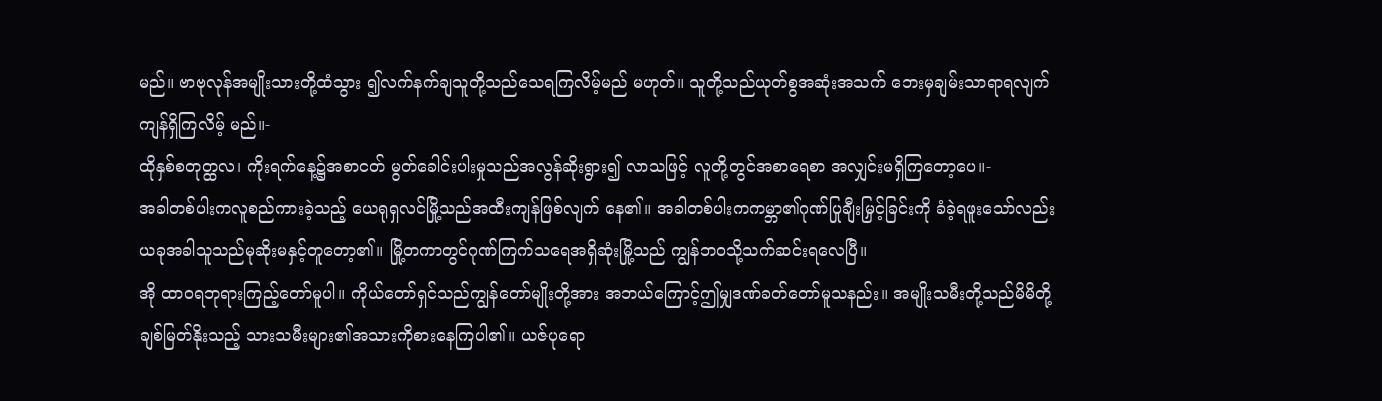မည်။ ဗာဗုလုန်အမျိုးသားတို့ထံသွား ၍လက်နက်ချသူတို့သည်သေရကြလိမ့်မည် မဟုတ်။ သူတို့သည်ယုတ်စွအဆုံးအသက် ဘေးမှချမ်းသာရာရလျက်ကျန်ရှိကြလိမ့် မည်။-
ထိုနှစ်စတုတ္ထလ၊ ကိုးရက်နေ့၌အစာငတ် မွတ်ခေါင်းပါးမှုသည်အလွန်ဆိုးရွား၍ လာသဖြင့် လူတို့တွင်အစာရေစာ အလျှင်းမရှိကြတော့ပေ။-
အခါတစ်ပါးကလူစည်ကားခဲ့သည့် ယေရုရှလင်မြို့သည်အထီးကျန်ဖြစ်လျက် နေ၏။ အခါတစ်ပါးကကမ္ဘာ၏ဂုဏ်ပြုချီးမြှင့်ခြင်းကို ခံခဲ့ရဖူးသော်လည်း ယခုအခါသူသည်မုဆိုးမနှင့်တူတော့၏။ မြို့တကာတွင်ဂုဏ်ကြက်သရေအရှိဆုံးမြို့သည် ကျွန်ဘဝသို့သက်ဆင်းရလေပြီ။
အို ထာဝရဘုရားကြည့်တော်မူပါ။ ကိုယ်တော်ရှင်သည်ကျွန်တော်မျိုးတို့အား အဘယ်ကြောင့်ဤမျှဒဏ်ခတ်တော်မူသနည်း။ အမျိုးသမီးတို့သည်မိမိတို့ချစ်မြတ်နိုးသည့် သားသမီးများ၏အသားကိုစားနေကြပါ၏။ ယဇ်ပုရော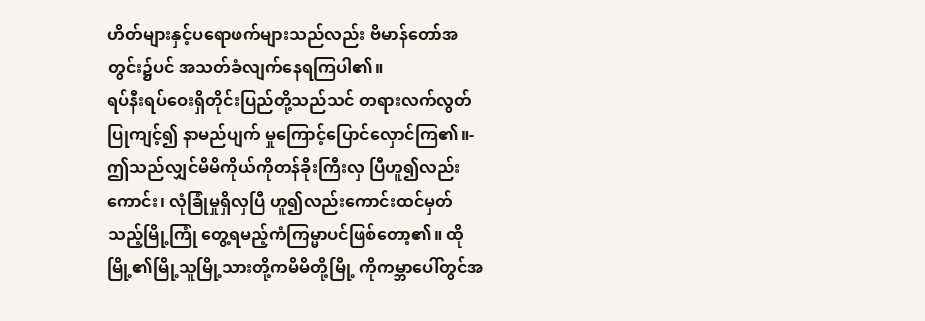ဟိတ်များနှင့်ပရောဖက်များသည်လည်း ဗိမာန်တော်အတွင်း၌ပင် အသတ်ခံလျက်နေရကြပါ၏။
ရပ်နီးရပ်ဝေးရှိတိုင်းပြည်တို့သည်သင် တရားလက်လွတ်ပြုကျင့်၍ နာမည်ပျက် မှုကြောင့်ပြောင်လှောင်ကြ၏။-
ဤသည်လျှင်မိမိကိုယ်ကိုတန်ခိုးကြီးလှ ပြီဟူ၍လည်းကောင်း၊ လုံခြုံမှုရှိလှပြီ ဟူ၍လည်းကောင်းထင်မှတ်သည့်မြို့ကြုံ တွေ့ရမည့်ကံကြမ္မာပင်ဖြစ်တော့၏။ ထို မြို့၏မြို့သူမြို့သားတို့ကမိမိတို့မြို့ ကိုကမ္ဘာပေါ်တွင်အ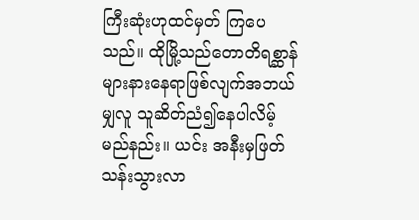ကြီးဆုံးဟုထင်မှတ် ကြပေသည်။ ထိုမြို့သည်တောတိရစ္ဆာန် များနားနေရာဖြစ်လျက်အဘယ်မျှလူ သူဆိတ်ညံ၍နေပါလိမ့်မည်နည်း။ ယင်း အနီးမှဖြတ်သန်းသွားလာ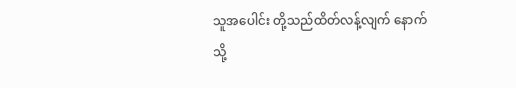သူအပေါင်း တို့သည်ထိတ်လန့်လျက် နောက်သို့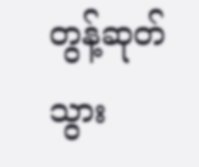တွန့်ဆုတ် သွား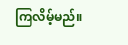ကြလိမ့်မည်။